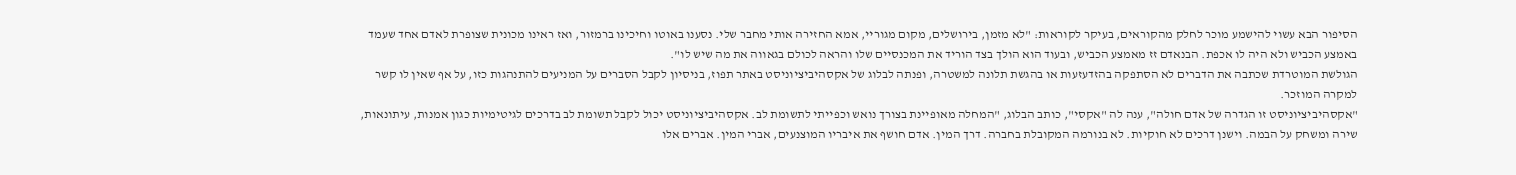הסיפור הבא עשוי להישמע מוכר לחלק מהקוראים, בעיקר לקוראות: "לא מזמן, בירושלים, מקום מגוריי, אמא החזירה אותי מחבר שלי. נסענו באוטו וחיכינו ברמזור, ואז ראינו מכונית שצופרת לאדם אחד שעמד באמצע הכביש ולא היה לו אכפת. הבנאדם זז מאמצע הכביש, ובעוד הוא הולך בצד הוריד את המכנסיים שלו והראה לכולם בגאווה את מה שיש לו".
הגולשת המוטרדת שכתבה את הדברים לא הסתפקה בהזדעזעות או בהגשת תלונה למשטרה, ופנתה לבלוג של אקסהיביציוניסט באתר תפוז, בניסיון לקבל הסברים על המניעים להתנהגות כזו, על אף שאין לו קשר למקרה המוזכר.
"אקסהיביציוניסט זו הגדרה של אדם חולה", ענה לה "אקסי", כותב הבלוג, "המחלה מאופיינת בצורך נואש וכפייתי לתשומת לב. אקסהיביציוניסט יכול לקבל תשומת לב בדרכים לגיטימיות כגון אמנות, עיתונאות, שירה ומשחק על הבמה. וישנן דרכים לא חוקיות. לא בנורמה המקובלת בחברה. דרך המין. אדם חושף את איבריו המוצנעים, אברי המין. אברים אלו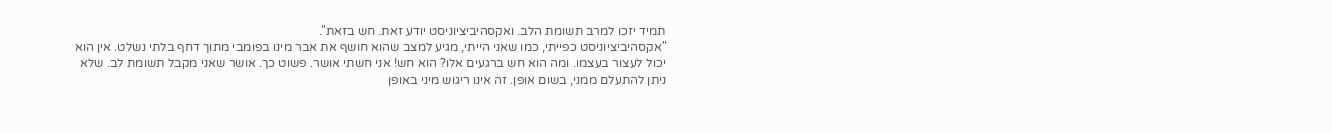תמיד יזכו למרב תשומת הלב. ואקסהיביציוניסט יודע זאת. חש בזאת".
"אקסהיביציוניסט כפייתי, כמו שאני הייתי, מגיע למצב שהוא חושף את אבר מינו בפומבי מתוך דחף בלתי נשלט. אין הוא יכול לעצור בעצמו. ומה הוא חש ברגעים אלו? הוא חש! אני חשתי אושר. פשוט כך. אושר שאני מקבל תשומת לב. שלא ניתן להתעלם ממני, בשום אופן. זה אינו ריגוש מיני באופן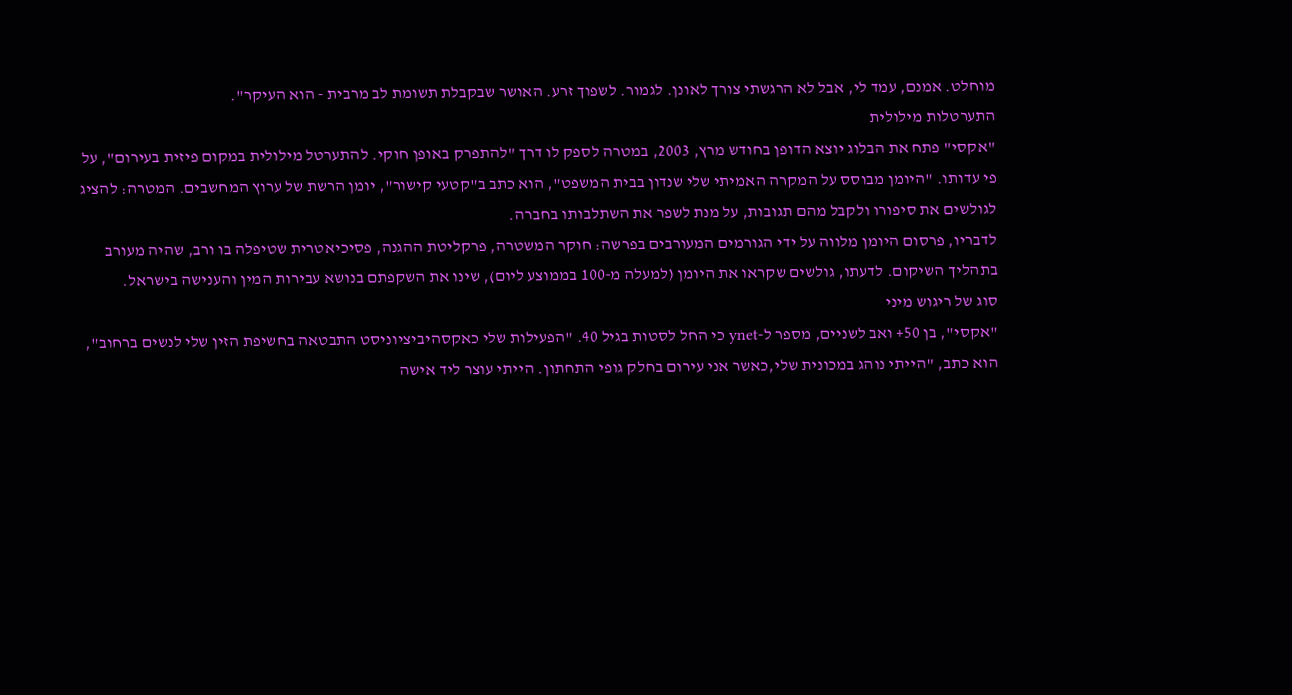מוחלט. אמנם, עמד לי, אבל לא הרגשתי צורך לאונן. לגמור. לשפוך זרע. האושר שבקבלת תשומת לב מרבית - הוא העיקר".
התערטלות מילולית
"אקסי" פתח את הבלוג יוצא הדופן בחודש מרץ, 2003, במטרה לספק לו דרך "להתפרק באופן חוקי. להתערטל מילולית במקום פיזית בעירום", על פי עדותו. "היומן מבוסס על המקרה האמיתי שלי שנדון בבית המשפט", הוא כתב ב"קטעי קישור", יומן הרשת של ערוץ המחשבים. המטרה: להציג לגולשים את סיפורו ולקבל מהם תגובות, על מנת לשפר את השתלבותו בחברה.
לדבריו, פרסום היומן מלווה על ידי הגורמים המעורבים בפרשה: חוקר המשטרה, פרקליטת ההגנה, פסיכיאטרית שטיפלה בו ורב, שהיה מעורב בתהליך השיקום. לדעתו, גולשים שקראו את היומן (למעלה מ-100 בממוצע ליום), שינו את השקפתם בנושא עבירות המין והענישה בישראל.
סוג של ריגוש מיני
"אקסי", בן 50+ ואב לשניים, מספר ל-ynet כי החל לסטות בגיל 40. "הפעילות שלי כאקסהיביציוניסט התבטאה בחשיפת הזין שלי לנשים ברחוב", הוא כתב, "הייתי נוהג במכונית שלי,כאשר אני עירום בחלק גופי התחתון. הייתי עוצר ליד אישה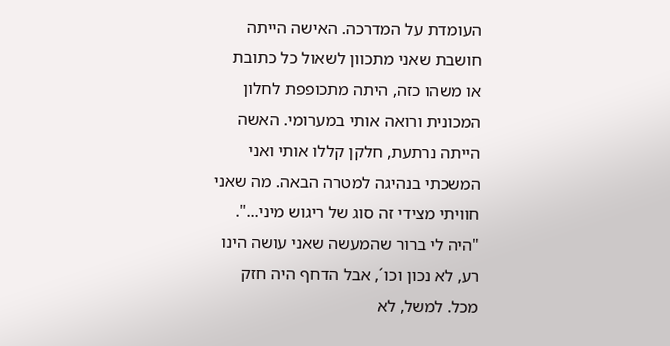העומדת על המדרכה. האישה הייתה חושבת שאני מתכוון לשאול כל כתובת או משהו כזה, היתה מתכופפת לחלון המכונית ורואה אותי במערומי. האשה הייתה נרתעת, חלקן קללו אותי ואני המשכתי בנהיגה למטרה הבאה. מה שאני חוויתי מצידי זה סוג של ריגוש מיני...".
"היה לי ברור שהמעשה שאני עושה הינו רע, לא נכון וכו´, אבל הדחף היה חזק מכל. למשל, לא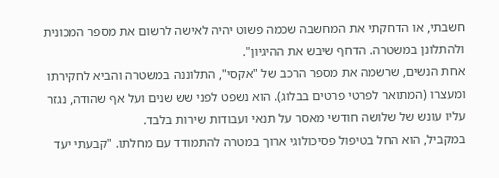חשבתי, או הדחקתי את המחשבה שכמה פשוט יהיה לאישה לרשום את מספר המכונית ולהתלונן במשטרה. הדחף שיבש את ההיגיון".
אחת הנשים, שרשמה את מספר הרכב של "אקסי", התלוננה במשטרה והביא לחקירתו ומעצרו (המתואר לפרטי פרטים בבלוג). הוא נשפט לפני שש שנים ועל אף שהודה, נגזר עליו עונש של שלושה חודשי מאסר על תנאי ועבודות שירות בלבד.
במקביל, הוא החל בטיפול פסיכולוגי ארוך במטרה להתמודד עם מחלתו. "קבעתי יעד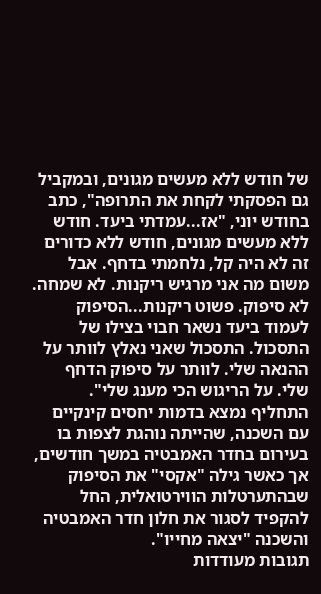של חודש ללא מעשים מגונים, ובמקביל גם הפסקתי לקחת את התרופה", כתב בחודש יוני, "אז...עמדתי ביעד. חודש ללא מעשים מגונים, חודש ללא כדורים זה לא היה קל, נלחמתי בדחף. אבל משום מה אני מרגיש ריקנות. לא שמחה. לא סיפוק. פשוט ריקנות...הסיפוק לעמוד ביעד נשאר חבוי בצילו של התסכול. התסכול שאני נאלץ לוותר על ההנאה שלי. לוותר על סיפוק הדחף שלי. על הריגוש הכי מענג שלי".
התחליף נמצא בדמות יחסים קינקיים עם השכנה, שהייתה נוהגת לצפות בו בעירום בחדר האמבטיה במשך חודשים, אך כאשר גילה "אקסי" את הסיפוק שבהתערטלות הווירטואלית, החל להקפיד לסגור את חלון חדר האמבטיה והשכנה "יצאה מחייו".
תגובות מעודדות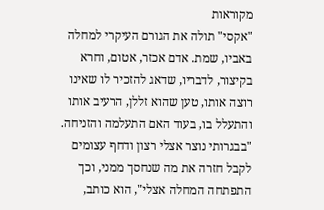מקוראות
"אקסי" תולה את הגורם העיקרי למחלה באביו, שמת. אדם אכזר, אטום, וחרא בקיצור, לדבריו, שדאג להזכיר לו שאינו רוצה אותו, טען שהוא זללן, הרעיב אותו והתעלל בו, בעוד האם התעלמה והזניחה. "בבגרותי נוצר אצלי רצון ודחף עצומים לקבל חזרה את מה שנחסך ממני, וכך התפתחה המחלה אצלי", הוא כותב,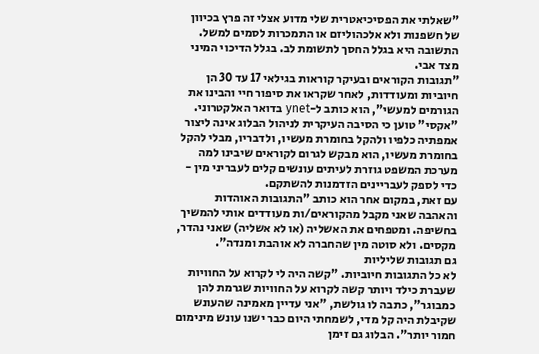"שאלתי את הפסיכיאטרית שלי מדוע אצלי זה פרץ בכיוון של חשפנות ולא אלכהוליזם או התמכרות לסמים למשל. התשובה היא בגלל החסך לתשומת לב. בגלל הדיכוי המיני מצד אבי.
"תגובות הקוראים ובעיקר קוראות בגילאי 17 עד 30 הן חיוביות ומעודדות, לאחר שקראו את סיפור חיי והבינו את הגורמים למעשי", הוא כותב ל-ynet בדואר האלקטרוני.
"אקסי" טוען כי הסיבה העיקרית לניהול הבלוג אינה ליצור אמפתיה כלפיו ולהקל בחומרת מעשיו, ולדבריו, מבלי להקל בחומרת מעשיו, הוא מבקש לגרום לקוראים שיבינו למה מערכת המשפט גוזרת לעיתים עונשים קלים לעבריני מין - כדי לספק לעבריינים הזדמנות להשתקם.
עם זאת, במקום אחר הוא כותב "התגובות האוהדות והאהבה שאני מקבל מהקוראים/ות מעודדים אותי להמשיך בחשיפה. ומטפחים את האשליה (או לא אשליה) שאני נהדר, מקסים. ולא סוטה מין שהחברה לא אוהבת ומנדה".
גם תגובות שליליות
לא כל התגובות חיוביות. "קשה היה לי לקרוא על החוויות שעברת כילד ויותר קשה לקרוא על החוויות שגרמת להן כמבוגר", כתבה לו גולשת, "אני עדיין מאמינה שהעונש שקיבלת היה קל מדי, לשמחתי היום כבר ישנו עונש מינימום חמור יותר". הבלוג גם זימן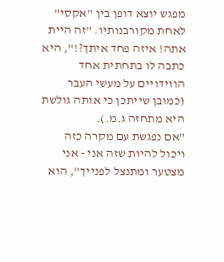מפגש יוצא דופן בין "אקסי" לאחת מקורבנותיו. "זה היית אתה! איזה פחד איתך?!", היא כתבה לו בתחתית אחד הווידויים על מעשי העבר (כמובן שייתכן כי אותה גולשת היא מתחזה ג.מ.).
"אם נפגשת עם מקרה כזה ויכול להיות שזה אני - אני מצטער ומתנצל לפנייך", הוא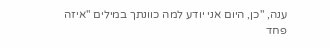ענה, "כן, היום אני יודע למה כוונתך במילים "איזה פחד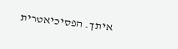איתך. הפסיכיאטרית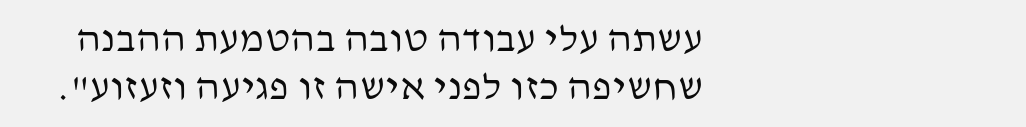עשתה עלי עבודה טובה בהטמעת ההבנה שחשיפה כזו לפני אישה זו פגיעה וזעזוע".